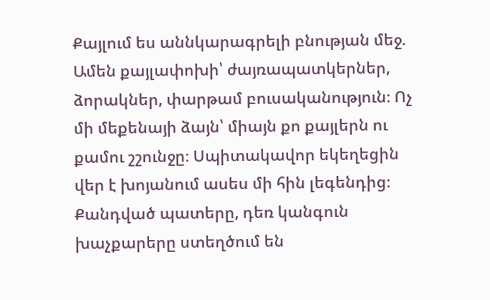Քայլում ես աննկարագրելի բնության մեջ. Ամեն քայլափոխի՝ ժայռապատկերներ, ձորակներ, փարթամ բուսականություն։ Ոչ մի մեքենայի ձայն՝ միայն քո քայլերն ու քամու շշունջը։ Սպիտակավոր եկեղեցին վեր է խոյանում ասես մի հին լեգենդից։ Քանդված պատերը, դեռ կանգուն խաչքարերը ստեղծում են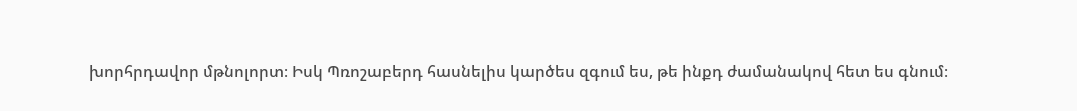խորհրդավոր մթնոլորտ։ Իսկ Պռոշաբերդ հասնելիս կարծես զգում ես, թե ինքդ ժամանակով հետ ես գնում։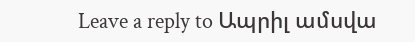Leave a reply to Ապրիլ ամսվա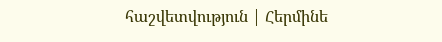հաշվետվություն | Հերմինե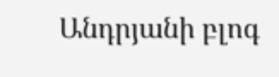Անդրյանի բլոգ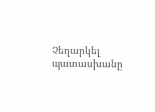Չեղարկել պատասխանը